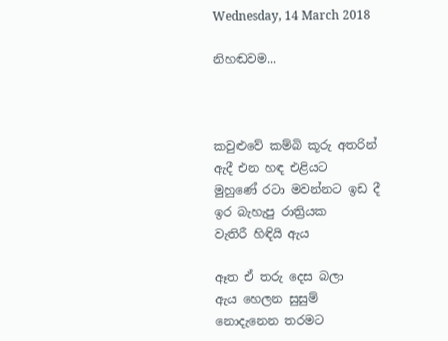Wednesday, 14 March 2018

නිහඬවම...



කවුළුවේ කම්බි කූරු අතරින්
ඇදී එන හඳ එළියට
මුහුණේ රටා මවන්නට ඉඩ දී
ඉර බැහැපු රාත්‍රියක
වැතිරී හිඳියි ඇය

ඈත ඒ තරු දෙස බලා
ඇය හෙලන සුසුම්
නොදැනෙන තරමට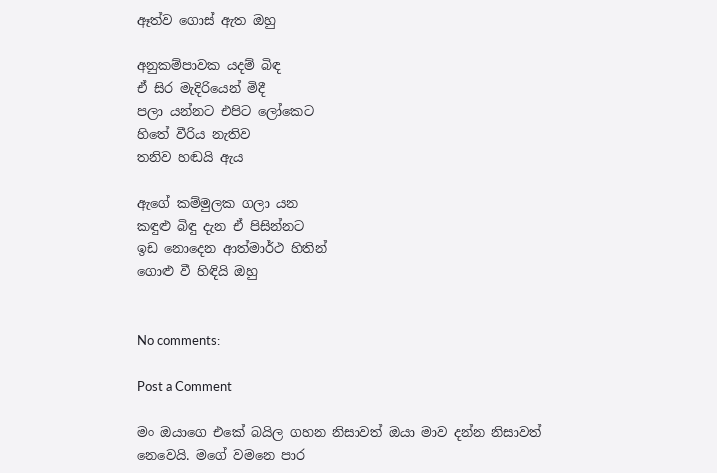ඈත්ව ගොස් ඇත ඔහු

අනුකම්පාවක යදම් බිඳ
ඒ සිර මැදිරියෙන් මිදී
පලා යන්නට එපිට ලෝකෙට
හිතේ වීරිය නැතිව
තනිව හඬයි ඇය

ඇගේ කම්මුලක ගලා යන
කඳුළු බිඳු දැන ඒ පිසින්නට
ඉඩ නොදෙන ආත්මාර්ථ හිතින්
ගොළු වී හිඳියි ඔහු


No comments:

Post a Comment

මං ඔයාගෙ එකේ බයිල ගහන නිසාවත් ඔයා මාව දන්න නිසාවත් නෙවෙයි. මගේ වමනෙ පාර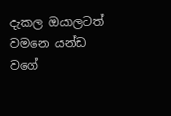දැකල ඔයාලටත් වමනෙ යන්ඩ වගේ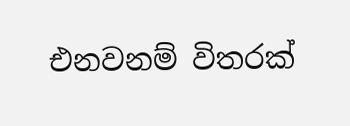එනවනම් විතරක්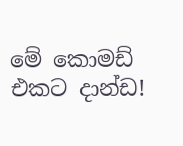මේ කොමඩ් එකට දාන්ඩ!